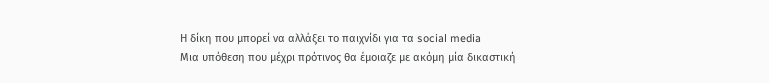Η δίκη που μπορεί να αλλάξει το παιχνίδι για τα social media
Μια υπόθεση που μέχρι πρότινος θα έμοιαζε με ακόμη μία δικαστική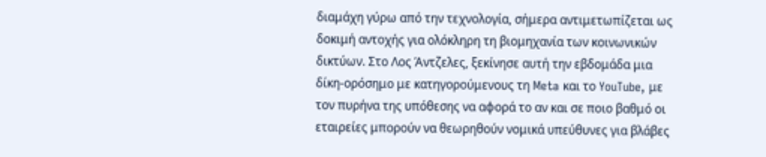διαμάχη γύρω από την τεχνολογία, σήμερα αντιμετωπίζεται ως δοκιμή αντοχής για ολόκληρη τη βιομηχανία των κοινωνικών δικτύων. Στο Λος Άντζελες, ξεκίνησε αυτή την εβδομάδα μια δίκη-ορόσημο με κατηγορούμενους τη Meta και το YouTube, με τον πυρήνα της υπόθεσης να αφορά το αν και σε ποιο βαθμό οι εταιρείες μπορούν να θεωρηθούν νομικά υπεύθυνες για βλάβες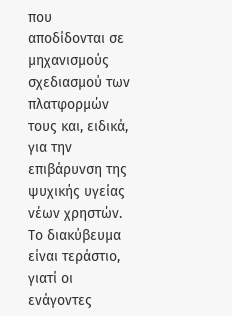που αποδίδονται σε μηχανισμούς σχεδιασμού των πλατφορμών τους και, ειδικά, για την επιβάρυνση της ψυχικής υγείας νέων χρηστών.
Το διακύβευμα είναι τεράστιο, γιατί οι ενάγοντες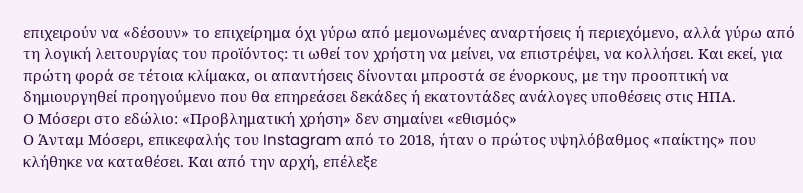επιχειρούν να «δέσουν» το επιχείρημα όχι γύρω από μεμονωμένες αναρτήσεις ή περιεχόμενο, αλλά γύρω από τη λογική λειτουργίας του προϊόντος: τι ωθεί τον χρήστη να μείνει, να επιστρέψει, να κολλήσει. Και εκεί, για πρώτη φορά σε τέτοια κλίμακα, οι απαντήσεις δίνονται μπροστά σε ένορκους, με την προοπτική να δημιουργηθεί προηγούμενο που θα επηρεάσει δεκάδες ή εκατοντάδες ανάλογες υποθέσεις στις ΗΠΑ.
Ο Μόσερι στο εδώλιο: «Προβληματική χρήση» δεν σημαίνει «εθισμός»
Ο Άνταμ Μόσερι, επικεφαλής του Instagram από το 2018, ήταν ο πρώτος υψηλόβαθμος «παίκτης» που κλήθηκε να καταθέσει. Και από την αρχή, επέλεξε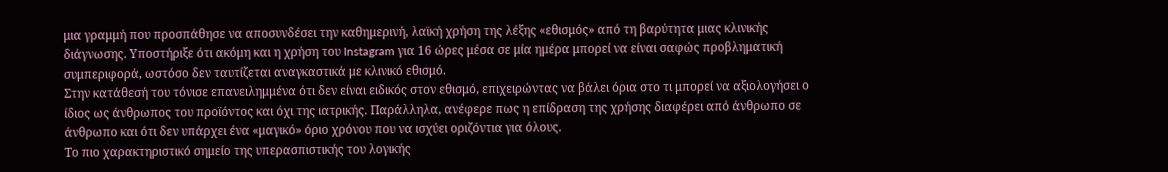μια γραμμή που προσπάθησε να αποσυνδέσει την καθημερινή, λαϊκή χρήση της λέξης «εθισμός» από τη βαρύτητα μιας κλινικής διάγνωσης. Υποστήριξε ότι ακόμη και η χρήση του Instagram για 16 ώρες μέσα σε μία ημέρα μπορεί να είναι σαφώς προβληματική συμπεριφορά, ωστόσο δεν ταυτίζεται αναγκαστικά με κλινικό εθισμό.
Στην κατάθεσή του τόνισε επανειλημμένα ότι δεν είναι ειδικός στον εθισμό, επιχειρώντας να βάλει όρια στο τι μπορεί να αξιολογήσει ο ίδιος ως άνθρωπος του προϊόντος και όχι της ιατρικής. Παράλληλα, ανέφερε πως η επίδραση της χρήσης διαφέρει από άνθρωπο σε άνθρωπο και ότι δεν υπάρχει ένα «μαγικό» όριο χρόνου που να ισχύει οριζόντια για όλους.
Το πιο χαρακτηριστικό σημείο της υπερασπιστικής του λογικής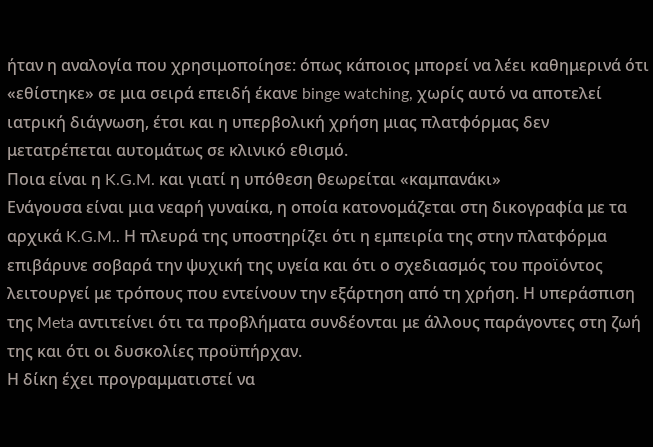ήταν η αναλογία που χρησιμοποίησε: όπως κάποιος μπορεί να λέει καθημερινά ότι «εθίστηκε» σε μια σειρά επειδή έκανε binge watching, χωρίς αυτό να αποτελεί ιατρική διάγνωση, έτσι και η υπερβολική χρήση μιας πλατφόρμας δεν μετατρέπεται αυτομάτως σε κλινικό εθισμό.
Ποια είναι η K.G.M. και γιατί η υπόθεση θεωρείται «καμπανάκι»
Ενάγουσα είναι μια νεαρή γυναίκα, η οποία κατονομάζεται στη δικογραφία με τα αρχικά K.G.M.. Η πλευρά της υποστηρίζει ότι η εμπειρία της στην πλατφόρμα επιβάρυνε σοβαρά την ψυχική της υγεία και ότι ο σχεδιασμός του προϊόντος λειτουργεί με τρόπους που εντείνουν την εξάρτηση από τη χρήση. Η υπεράσπιση της Meta αντιτείνει ότι τα προβλήματα συνδέονται με άλλους παράγοντες στη ζωή της και ότι οι δυσκολίες προϋπήρχαν.
Η δίκη έχει προγραμματιστεί να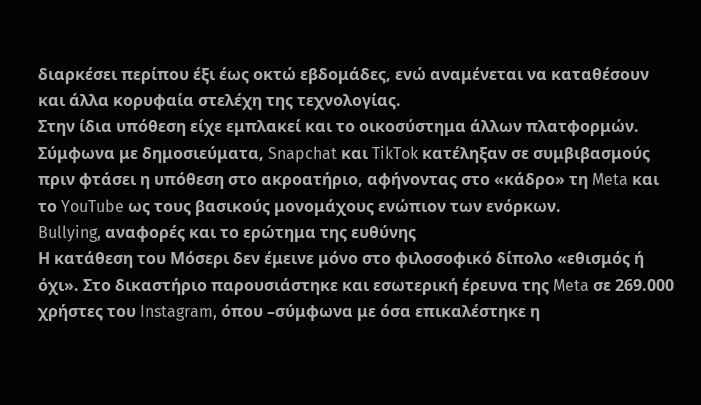διαρκέσει περίπου έξι έως οκτώ εβδομάδες, ενώ αναμένεται να καταθέσουν και άλλα κορυφαία στελέχη της τεχνολογίας.
Στην ίδια υπόθεση είχε εμπλακεί και το οικοσύστημα άλλων πλατφορμών. Σύμφωνα με δημοσιεύματα, Snapchat και TikTok κατέληξαν σε συμβιβασμούς πριν φτάσει η υπόθεση στο ακροατήριο, αφήνοντας στο «κάδρο» τη Meta και το YouTube ως τους βασικούς μονομάχους ενώπιον των ενόρκων.
Bullying, αναφορές και το ερώτημα της ευθύνης
Η κατάθεση του Μόσερι δεν έμεινε μόνο στο φιλοσοφικό δίπολο «εθισμός ή όχι». Στο δικαστήριο παρουσιάστηκε και εσωτερική έρευνα της Meta σε 269.000 χρήστες του Instagram, όπου –σύμφωνα με όσα επικαλέστηκε η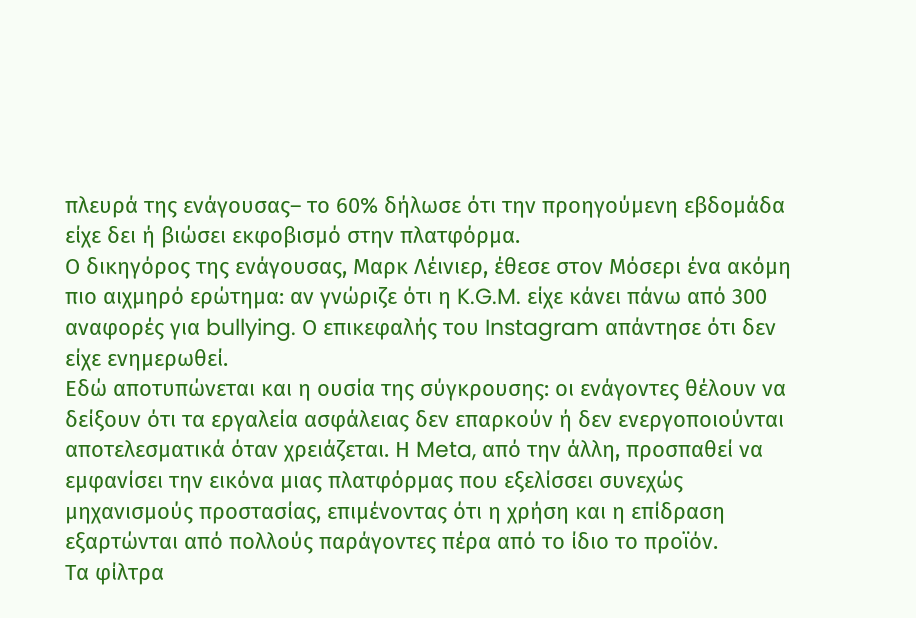πλευρά της ενάγουσας– το 60% δήλωσε ότι την προηγούμενη εβδομάδα είχε δει ή βιώσει εκφοβισμό στην πλατφόρμα.
Ο δικηγόρος της ενάγουσας, Μαρκ Λέινιερ, έθεσε στον Μόσερι ένα ακόμη πιο αιχμηρό ερώτημα: αν γνώριζε ότι η K.G.M. είχε κάνει πάνω από 300 αναφορές για bullying. Ο επικεφαλής του Instagram απάντησε ότι δεν είχε ενημερωθεί.
Εδώ αποτυπώνεται και η ουσία της σύγκρουσης: οι ενάγοντες θέλουν να δείξουν ότι τα εργαλεία ασφάλειας δεν επαρκούν ή δεν ενεργοποιούνται αποτελεσματικά όταν χρειάζεται. Η Meta, από την άλλη, προσπαθεί να εμφανίσει την εικόνα μιας πλατφόρμας που εξελίσσει συνεχώς μηχανισμούς προστασίας, επιμένοντας ότι η χρήση και η επίδραση εξαρτώνται από πολλούς παράγοντες πέρα από το ίδιο το προϊόν.
Τα φίλτρα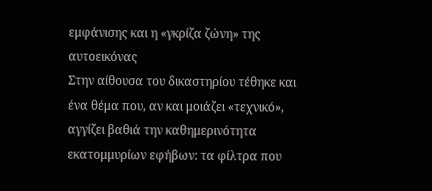εμφάνισης και η «γκρίζα ζώνη» της αυτοεικόνας
Στην αίθουσα του δικαστηρίου τέθηκε και ένα θέμα που, αν και μοιάζει «τεχνικό», αγγίζει βαθιά την καθημερινότητα εκατομμυρίων εφήβων: τα φίλτρα που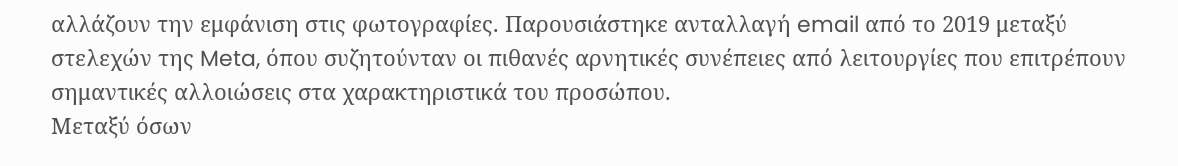αλλάζουν την εμφάνιση στις φωτογραφίες. Παρουσιάστηκε ανταλλαγή email από το 2019 μεταξύ στελεχών της Meta, όπου συζητούνταν οι πιθανές αρνητικές συνέπειες από λειτουργίες που επιτρέπουν σημαντικές αλλοιώσεις στα χαρακτηριστικά του προσώπου.
Μεταξύ όσων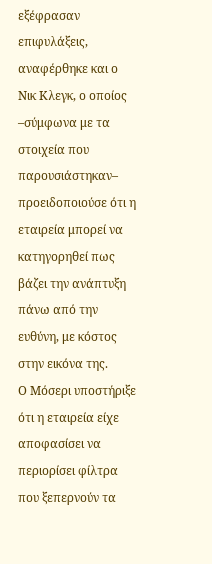εξέφρασαν επιφυλάξεις, αναφέρθηκε και ο Νικ Κλεγκ, ο οποίος –σύμφωνα με τα στοιχεία που παρουσιάστηκαν– προειδοποιούσε ότι η εταιρεία μπορεί να κατηγορηθεί πως βάζει την ανάπτυξη πάνω από την ευθύνη, με κόστος στην εικόνα της.
Ο Μόσερι υποστήριξε ότι η εταιρεία είχε αποφασίσει να περιορίσει φίλτρα που ξεπερνούν τα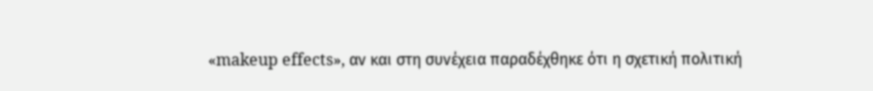«makeup effects», αν και στη συνέχεια παραδέχθηκε ότι η σχετική πολιτική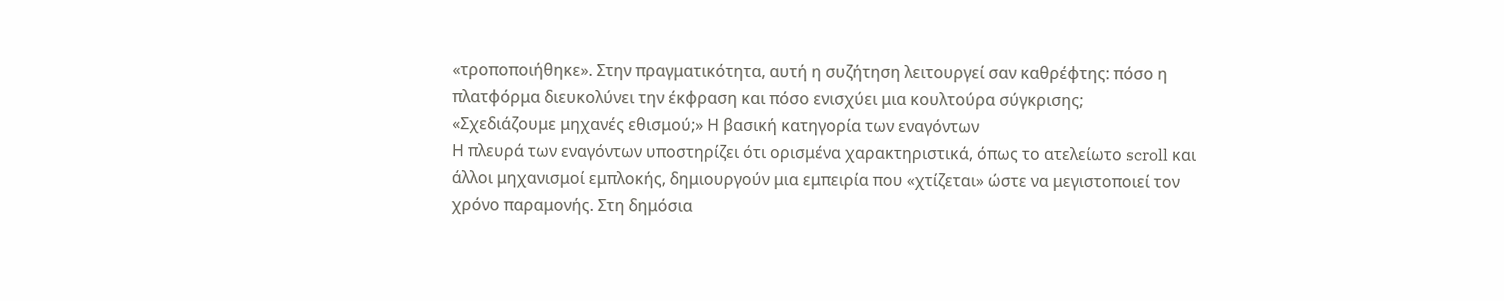«τροποποιήθηκε». Στην πραγματικότητα, αυτή η συζήτηση λειτουργεί σαν καθρέφτης: πόσο η πλατφόρμα διευκολύνει την έκφραση και πόσο ενισχύει μια κουλτούρα σύγκρισης;
«Σχεδιάζουμε μηχανές εθισμού;» Η βασική κατηγορία των εναγόντων
Η πλευρά των εναγόντων υποστηρίζει ότι ορισμένα χαρακτηριστικά, όπως το ατελείωτο scroll και άλλοι μηχανισμοί εμπλοκής, δημιουργούν μια εμπειρία που «χτίζεται» ώστε να μεγιστοποιεί τον χρόνο παραμονής. Στη δημόσια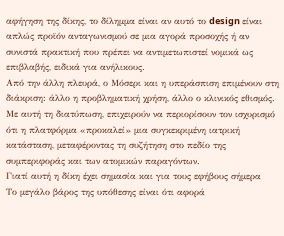αφήγηση της δίκης, το δίλημμα είναι αν αυτό το design είναι απλώς προϊόν ανταγωνισμού σε μια αγορά προσοχής ή αν συνιστά πρακτική που πρέπει να αντιμετωπιστεί νομικά ως επιβλαβής, ειδικά για ανήλικους.
Από την άλλη πλευρά, ο Μόσερι και η υπεράσπιση επιμένουν στη διάκριση: άλλο η προβληματική χρήση, άλλο ο κλινικός εθισμός. Με αυτή τη διατύπωση, επιχειρούν να περιορίσουν τον ισχυρισμό ότι η πλατφόρμα «προκαλεί» μια συγκεκριμένη ιατρική κατάσταση, μεταφέροντας τη συζήτηση στο πεδίο της συμπεριφοράς και των ατομικών παραγόντων.
Γιατί αυτή η δίκη έχει σημασία και για τους εφήβους σήμερα
Το μεγάλο βάρος της υπόθεσης είναι ότι αφορά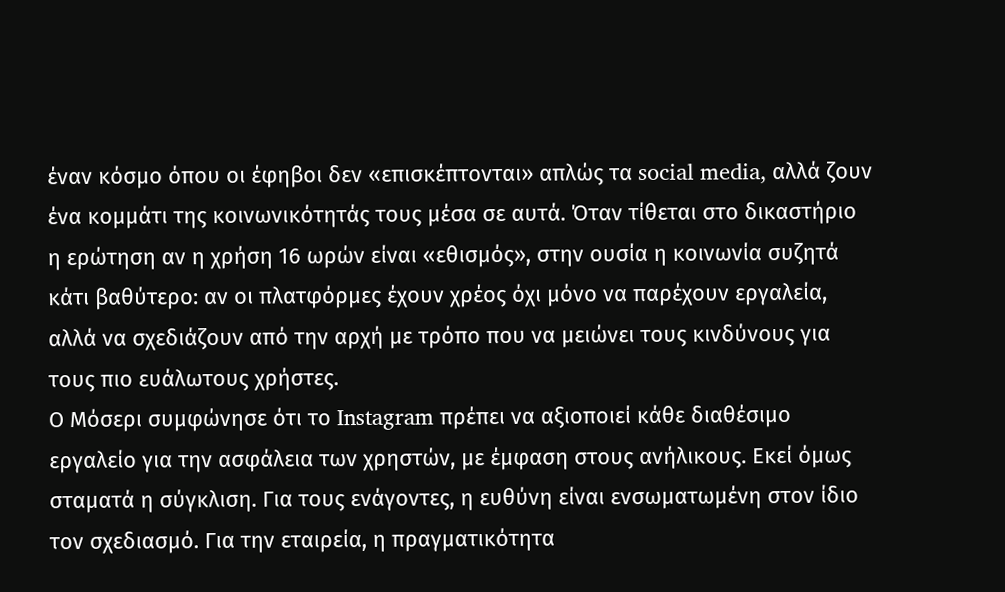έναν κόσμο όπου οι έφηβοι δεν «επισκέπτονται» απλώς τα social media, αλλά ζουν ένα κομμάτι της κοινωνικότητάς τους μέσα σε αυτά. Όταν τίθεται στο δικαστήριο η ερώτηση αν η χρήση 16 ωρών είναι «εθισμός», στην ουσία η κοινωνία συζητά κάτι βαθύτερο: αν οι πλατφόρμες έχουν χρέος όχι μόνο να παρέχουν εργαλεία, αλλά να σχεδιάζουν από την αρχή με τρόπο που να μειώνει τους κινδύνους για τους πιο ευάλωτους χρήστες.
Ο Μόσερι συμφώνησε ότι το Instagram πρέπει να αξιοποιεί κάθε διαθέσιμο εργαλείο για την ασφάλεια των χρηστών, με έμφαση στους ανήλικους. Εκεί όμως σταματά η σύγκλιση. Για τους ενάγοντες, η ευθύνη είναι ενσωματωμένη στον ίδιο τον σχεδιασμό. Για την εταιρεία, η πραγματικότητα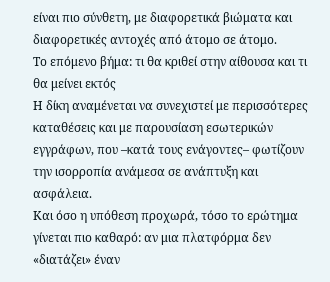είναι πιο σύνθετη, με διαφορετικά βιώματα και διαφορετικές αντοχές από άτομο σε άτομο.
Το επόμενο βήμα: τι θα κριθεί στην αίθουσα και τι θα μείνει εκτός
Η δίκη αναμένεται να συνεχιστεί με περισσότερες καταθέσεις και με παρουσίαση εσωτερικών εγγράφων, που –κατά τους ενάγοντες– φωτίζουν την ισορροπία ανάμεσα σε ανάπτυξη και ασφάλεια.
Και όσο η υπόθεση προχωρά, τόσο το ερώτημα γίνεται πιο καθαρό: αν μια πλατφόρμα δεν «διατάζει» έναν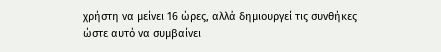χρήστη να μείνει 16 ώρες, αλλά δημιουργεί τις συνθήκες ώστε αυτό να συμβαίνει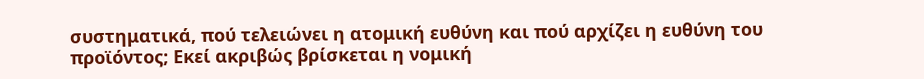συστηματικά, πού τελειώνει η ατομική ευθύνη και πού αρχίζει η ευθύνη του προϊόντος; Εκεί ακριβώς βρίσκεται η νομική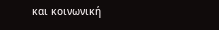και κοινωνική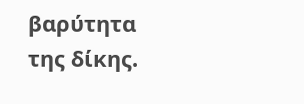βαρύτητα της δίκης.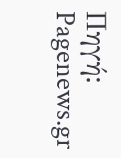Πηγή: Pagenews.gr